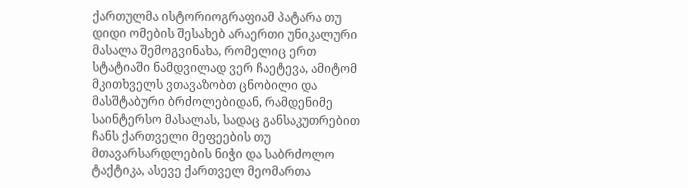ქართულმა ისტორიოგრაფიამ პატარა თუ დიდი ომების შესახებ არაერთი უნიკალური მასალა შემოგვინახა, რომელიც ერთ სტატიაში ნამდვილად ვერ ჩაეტევა, ამიტომ მკითხველს ვთავაზობთ ცნობილი და მასშტაბური ბრძოლებიდან, რამდენიმე საინტერსო მასალას, სადაც განსაკუთრებით ჩანს ქართველი მეფეების თუ მთავარსარდლების ნიჭი და საბრძოლო ტაქტიკა, ასევე ქართველ მეომართა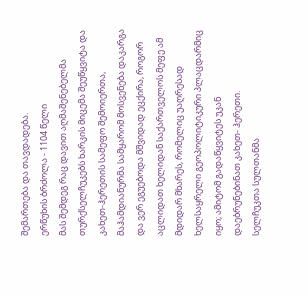შემართება და თავდადება.
ერწუხის ბრძოლა - 1104 წელი
მას შემდეგ რაც დავით აღმაშენებელმა თურქსელჩუკებს ხარკის მიცემა შეუწყვიტა და კახეთ-ჰერეთის სამეფო შემოიერთა, მაჰამდიანურმა სამყარომ მოსვენება დაკარგა და ვერ ეგუებოდა მშვიდად ეცქირა, როგორ აცლიდათ ხელიდან საქართველოს მეფე ამ მდიდარ მხარეს, რომელიც უაღრესად ხელსაყრელი გეოპოლიტიკური პლაცდარმიც იყო; ამიტომ გადაწყვიტეს უკან დაებრუნებინათ კახეთ- ჰერეთი.
სელჩუკთა სულთანმა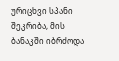ურიცხვი სპანი შეკრიბა, მის ბანაკში იბრძოდა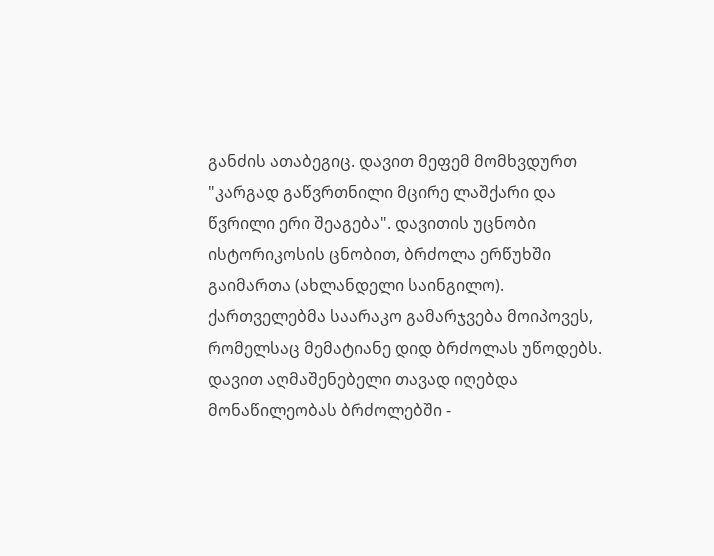განძის ათაბეგიც. დავით მეფემ მომხვდურთ "კარგად გაწვრთნილი მცირე ლაშქარი და წვრილი ერი შეაგება". დავითის უცნობი ისტორიკოსის ცნობით, ბრძოლა ერწუხში გაიმართა (ახლანდელი საინგილო). ქართველებმა საარაკო გამარჯვება მოიპოვეს, რომელსაც მემატიანე დიდ ბრძოლას უწოდებს.
დავით აღმაშენებელი თავად იღებდა მონაწილეობას ბრძოლებში -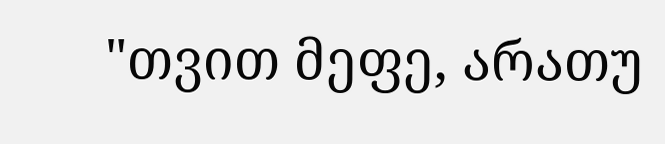"თვით მეფე, არათუ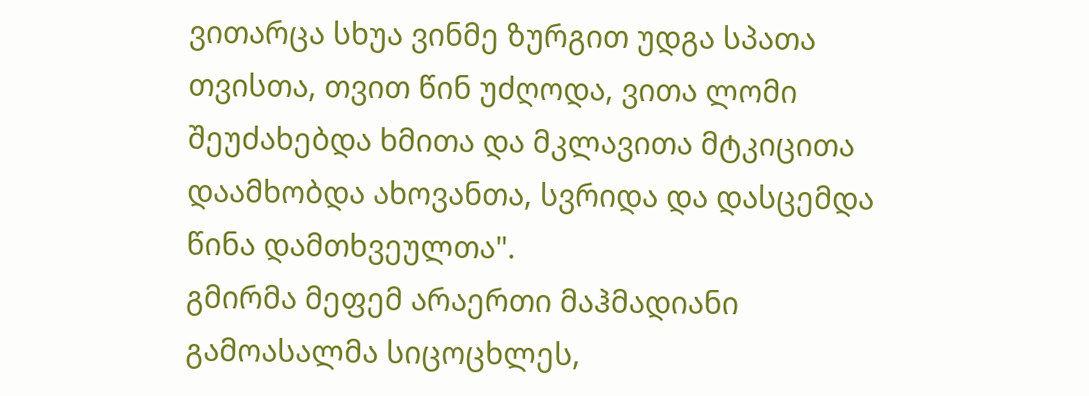ვითარცა სხუა ვინმე ზურგით უდგა სპათა თვისთა, თვით წინ უძღოდა, ვითა ლომი შეუძახებდა ხმითა და მკლავითა მტკიცითა დაამხობდა ახოვანთა, სვრიდა და დასცემდა წინა დამთხვეულთა".
გმირმა მეფემ არაერთი მაჰმადიანი გამოასალმა სიცოცხლეს,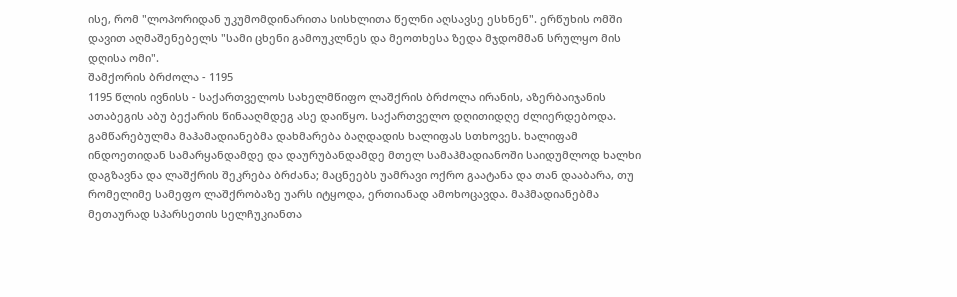ისე, რომ "ლოპორიდან უკუმომდინარითა სისხლითა წელნი აღსავსე ესხნენ". ერწუხის ომში დავით აღმაშენებელს "სამი ცხენი გამოუკლნეს და მეოთხესა ზედა მჯდომმან სრულყო მის დღისა ომი".
შამქორის ბრძოლა - 1195
1195 წლის ივნისს - საქართველოს სახელმწიფო ლაშქრის ბრძოლა ირანის, აზერბაიჯანის ათაბეგის აბუ ბექარის წინააღმდეგ ასე დაიწყო. საქართველო დღითიდღე ძლიერდებოდა.
გამწარებულმა მაჰამადიანებმა დახმარება ბაღდადის ხალიფას სთხოვეს. ხალიფამ ინდოეთიდან სამარყანდამდე და დაურუბანდამდე მთელ სამაჰმადიანოში საიდუმლოდ ხალხი დაგზავნა და ლაშქრის შეკრება ბრძანა; მაცნეებს უამრავი ოქრო გაატანა და თან დააბარა, თუ რომელიმე სამეფო ლაშქრობაზე უარს იტყოდა, ერთიანად ამოხოცავდა. მაჰმადიანებმა მეთაურად სპარსეთის სელჩუკიანთა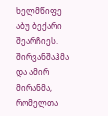ხელმწიფე აბუ ბექარი შეარჩიეს.
შირვანშაჰმა და ამირ მირანმა, რომელთა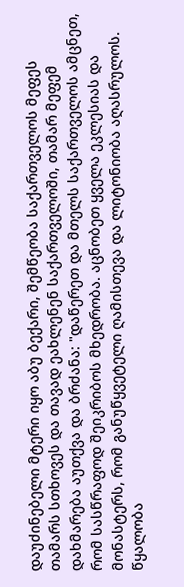დაუძინებელი მტერი იყო აბუ ბექარი, შემწეობა საქართველოს მეფეს თამარს სთხოვეს და თავად ეახლენენ საქართველოში, თამარ მეფემ დახმარება აუთქვა და ბრძანა: "დაწერეთ და მთელს საქართველოს ამცნეთ, რომ სასწრაფოდ შეიკრიბოს მხედრობა. აცნობეთ ყველა ეკლესიას და მონასტერს, რომ განუწყვეტელი ღამისთევა და ლიტონიობა აღასრულოს. წყალობა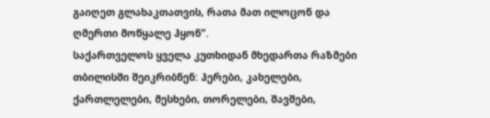გაიღეთ გლახაკთათვის, რათა მათ ილოცონ და ღმერთი მოწყალე ჰყონ".
საქართველოს ყველა კუთხიდან მხედართა რაზმები თბილისში შეიკრიბნენ: ჰერები, კახელები, ქართლელები, მესხები, თორელები, შავშები,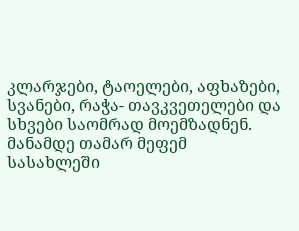კლარჯები, ტაოელები, აფხაზები, სვანები, რაჭა- თავკვეთელები და სხვები საომრად მოემზადნენ.
მანამდე თამარ მეფემ სასახლეში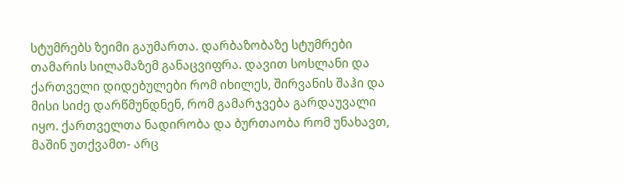სტუმრებს ზეიმი გაუმართა. დარბაზობაზე სტუმრები თამარის სილამაზემ განაცვიფრა. დავით სოსლანი და ქართველი დიდებულები რომ იხილეს, შირვანის შაჰი და მისი სიძე დარწმუნდნენ, რომ გამარჯვება გარდაუვალი იყო. ქართველთა ნადირობა და ბურთაობა რომ უნახავთ, მაშინ უთქვამთ- არც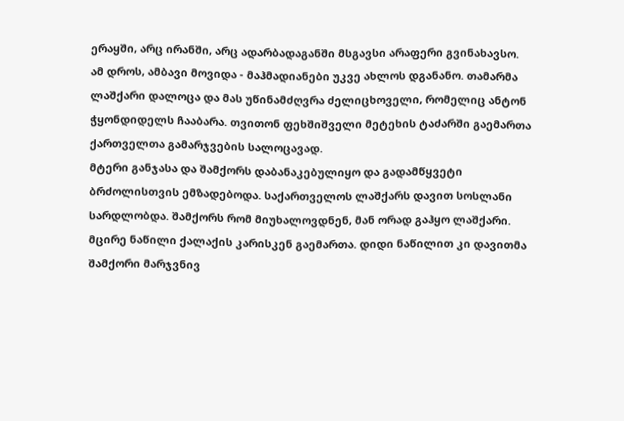ერაყში, არც ირანში, არც ადარბადაგანში მსგავსი არაფერი გვინახავსო.
ამ დროს, ამბავი მოვიდა - მაჰმადიანები უკვე ახლოს დგანანო. თამარმა ლაშქარი დალოცა და მას უწინამძღვრა ძელიცხოველი, რომელიც ანტონ ჭყონდიდელს ჩააბარა. თვითონ ფეხშიშველი მეტეხის ტაძარში გაემართა ქართველთა გამარჯვების სალოცავად.
მტერი განჯასა და შამქორს დაბანაკებულიყო და გადამწყვეტი ბრძოლისთვის ემზადებოდა. საქართველოს ლაშქარს დავით სოსლანი სარდლობდა. შამქორს რომ მიუხალოვდნენ, მან ორად გაჰყო ლაშქარი. მცირე ნაწილი ქალაქის კარისკენ გაემართა. დიდი ნაწილით კი დავითმა შამქორი მარჯვნივ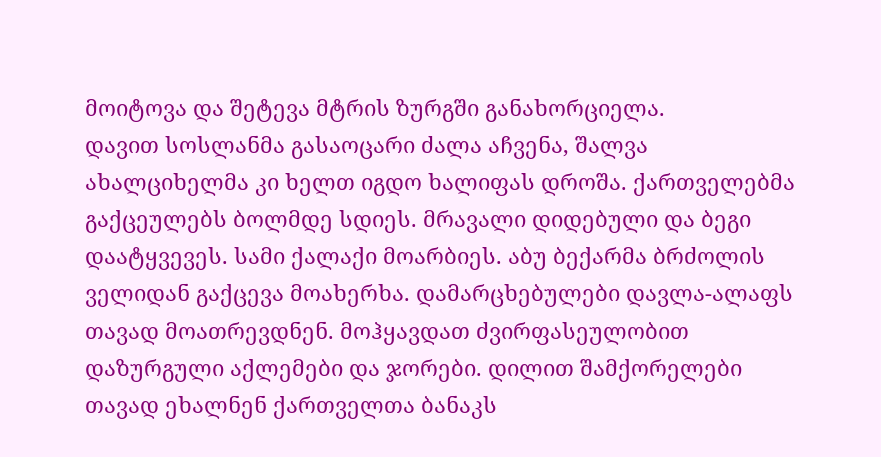მოიტოვა და შეტევა მტრის ზურგში განახორციელა.
დავით სოსლანმა გასაოცარი ძალა აჩვენა, შალვა ახალციხელმა კი ხელთ იგდო ხალიფას დროშა. ქართველებმა გაქცეულებს ბოლმდე სდიეს. მრავალი დიდებული და ბეგი დაატყვევეს. სამი ქალაქი მოარბიეს. აბუ ბექარმა ბრძოლის ველიდან გაქცევა მოახერხა. დამარცხებულები დავლა-ალაფს თავად მოათრევდნენ. მოჰყავდათ ძვირფასეულობით დაზურგული აქლემები და ჯორები. დილით შამქორელები თავად ეხალნენ ქართველთა ბანაკს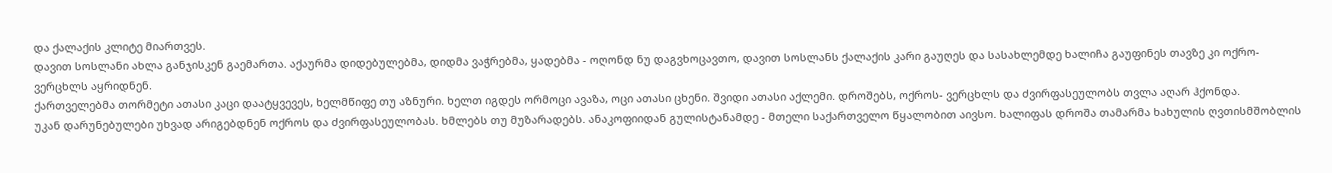და ქალაქის კლიტე მიართვეს.
დავით სოსლანი ახლა განჯისკენ გაემართა. აქაურმა დიდებულებმა, დიდმა ვაჭრებმა, ყადებმა - ოღონდ ნუ დაგვხოცავთო, დავით სოსლანს ქალაქის კარი გაუღეს და სასახლემდე ხალიჩა გაუფინეს თავზე კი ოქრო-ვერცხლს აყრიდნენ.
ქართველებმა თორმეტი ათასი კაცი დაატყვევეს, ხელმწიფე თუ აზნური. ხელთ იგდეს ორმოცი ავაზა, ოცი ათასი ცხენი. შვიდი ათასი აქლემი. დროშებს, ოქროს- ვერცხლს და ძვირფასეულობს თვლა აღარ ჰქონდა.
უკან დარუნებულები უხვად არიგებდნენ ოქროს და ძვირფასეულობას. ხმლებს თუ მუზარადებს. ანაკოფიიდან გულისტანამდე - მთელი საქართველო წყალობით აივსო. ხალიფას დროშა თამარმა ხახულის ღვთისმშობლის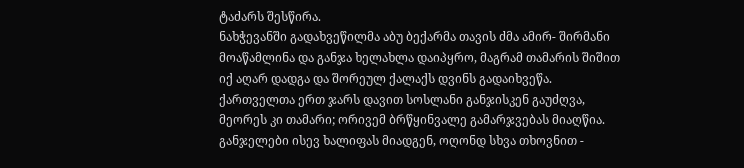ტაძარს შესწირა.
ნახჭევანში გადახვეწილმა აბუ ბექარმა თავის ძმა ამირ- შირმანი მოაწამლინა და განჯა ხელახლა დაიპყრო, მაგრამ თამარის შიშით იქ აღარ დადგა და შორეულ ქალაქს დვინს გადაიხვეწა.
ქართველთა ერთ ჯარს დავით სოსლანი განჯისკენ გაუძღვა, მეორეს კი თამარი; ორივემ ბრწყინვალე გამარჯვებას მიაღწია. განჯელები ისევ ხალიფას მიადგენ, ოღონდ სხვა თხოვნით -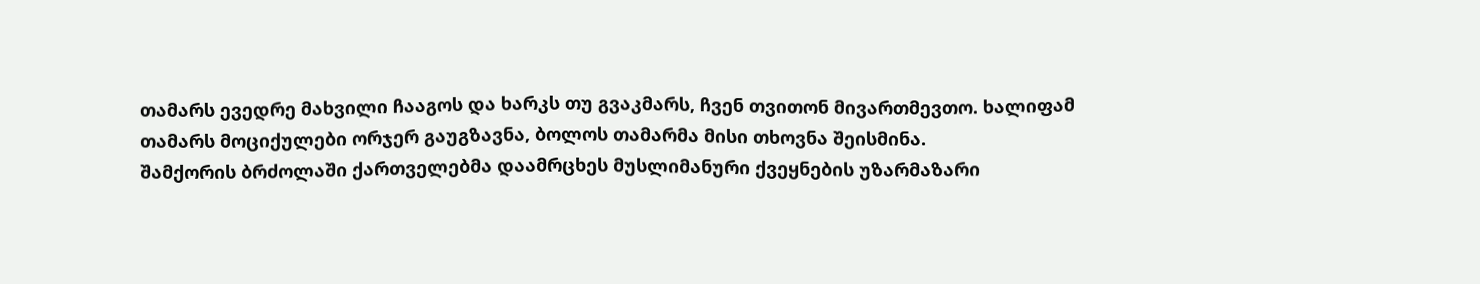თამარს ევედრე მახვილი ჩააგოს და ხარკს თუ გვაკმარს, ჩვენ თვითონ მივართმევთო. ხალიფამ თამარს მოციქულები ორჯერ გაუგზავნა, ბოლოს თამარმა მისი თხოვნა შეისმინა.
შამქორის ბრძოლაში ქართველებმა დაამრცხეს მუსლიმანური ქვეყნების უზარმაზარი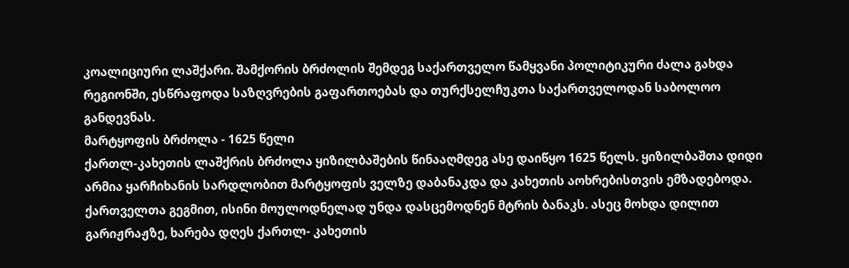კოალიციური ლაშქარი. შამქორის ბრძოლის შემდეგ საქართველო წამყვანი პოლიტიკური ძალა გახდა რეგიონში, ესწრაფოდა საზღვრების გაფართოებას და თურქსელჩუკთა საქართველოდან საბოლოო განდევნას.
მარტყოფის ბრძოლა - 1625 წელი
ქართლ-კახეთის ლაშქრის ბრძოლა ყიზილბაშების წინააღმდეგ ასე დაიწყო 1625 წელს. ყიზილბაშთა დიდი არმია ყარჩიხანის სარდლობით მარტყოფის ველზე დაბანაკდა და კახეთის აოხრებისთვის ემზადებოდა.
ქართველთა გეგმით, ისინი მოულოდნელად უნდა დასცემოდნენ მტრის ბანაკს. ასეც მოხდა დილით გარიჟრაჟზე, ხარება დღეს ქართლ- კახეთის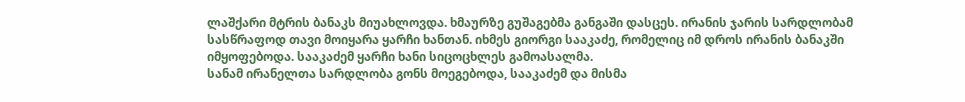ლაშქარი მტრის ბანაკს მიუახლოვდა. ხმაურზე გუშაგებმა განგაში დასცეს. ირანის ჯარის სარდლობამ სასწრაფოდ თავი მოიყარა ყარჩი ხანთან. იხმეს გიორგი სააკაძე, რომელიც იმ დროს ირანის ბანაკში იმყოფებოდა. სააკაძემ ყარჩი ხანი სიცოცხლეს გამოასალმა.
სანამ ირანელთა სარდლობა გონს მოეგებოდა, სააკაძემ და მისმა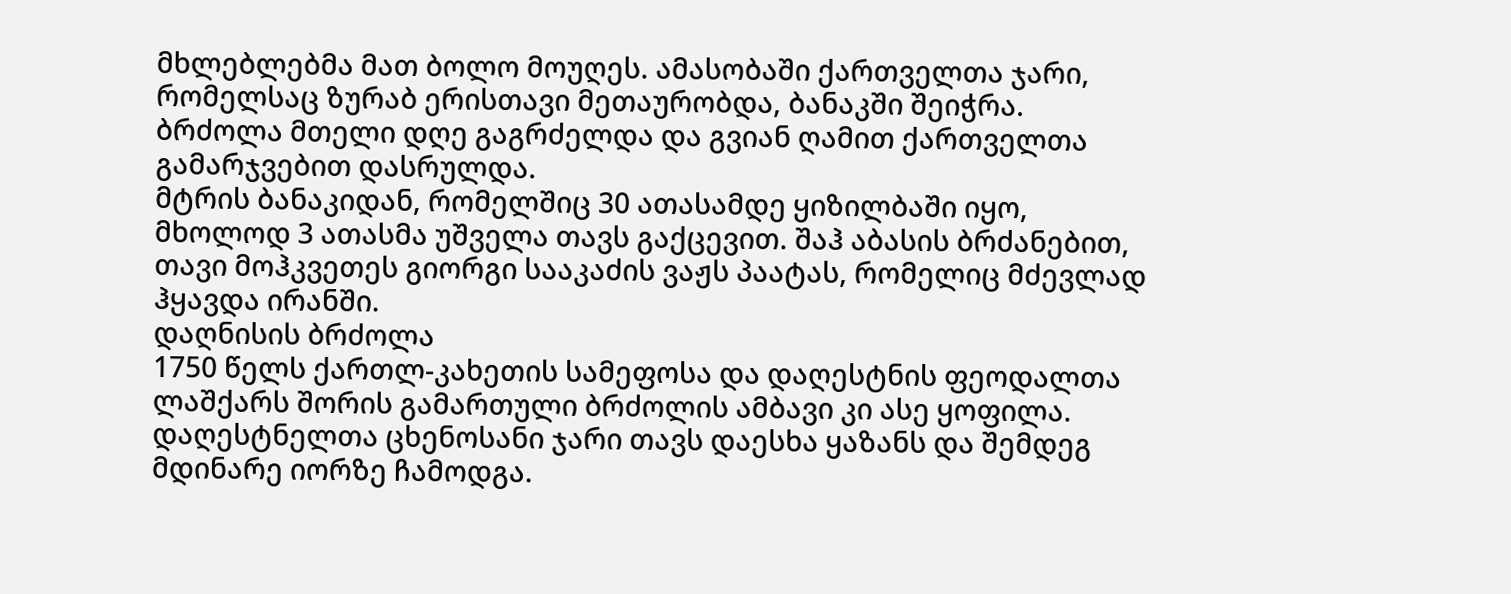მხლებლებმა მათ ბოლო მოუღეს. ამასობაში ქართველთა ჯარი, რომელსაც ზურაბ ერისთავი მეთაურობდა, ბანაკში შეიჭრა. ბრძოლა მთელი დღე გაგრძელდა და გვიან ღამით ქართველთა გამარჯვებით დასრულდა.
მტრის ბანაკიდან, რომელშიც 30 ათასამდე ყიზილბაში იყო, მხოლოდ 3 ათასმა უშველა თავს გაქცევით. შაჰ აბასის ბრძანებით, თავი მოჰკვეთეს გიორგი სააკაძის ვაჟს პაატას, რომელიც მძევლად ჰყავდა ირანში.
დაღნისის ბრძოლა
1750 წელს ქართლ-კახეთის სამეფოსა და დაღესტნის ფეოდალთა ლაშქარს შორის გამართული ბრძოლის ამბავი კი ასე ყოფილა. დაღესტნელთა ცხენოსანი ჯარი თავს დაესხა ყაზანს და შემდეგ მდინარე იორზე ჩამოდგა.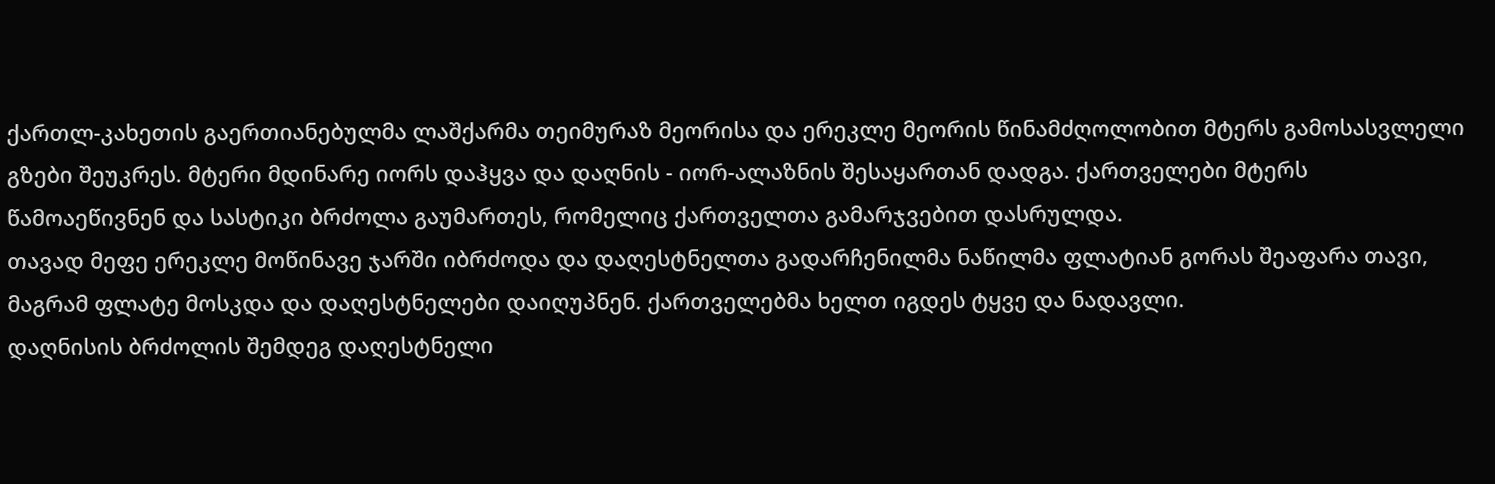ქართლ-კახეთის გაერთიანებულმა ლაშქარმა თეიმურაზ მეორისა და ერეკლე მეორის წინამძღოლობით მტერს გამოსასვლელი გზები შეუკრეს. მტერი მდინარე იორს დაჰყვა და დაღნის - იორ-ალაზნის შესაყართან დადგა. ქართველები მტერს წამოაეწივნენ და სასტიკი ბრძოლა გაუმართეს, რომელიც ქართველთა გამარჯვებით დასრულდა.
თავად მეფე ერეკლე მოწინავე ჯარში იბრძოდა და დაღესტნელთა გადარჩენილმა ნაწილმა ფლატიან გორას შეაფარა თავი, მაგრამ ფლატე მოსკდა და დაღესტნელები დაიღუპნენ. ქართველებმა ხელთ იგდეს ტყვე და ნადავლი.
დაღნისის ბრძოლის შემდეგ დაღესტნელი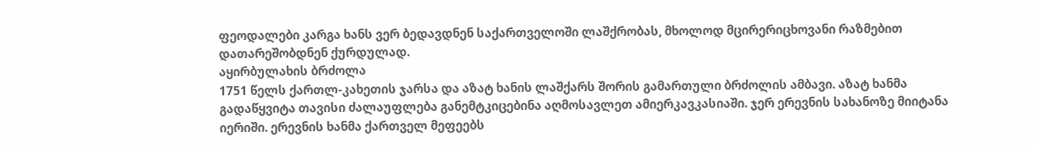ფეოდალები კარგა ხანს ვერ ბედავდნენ საქართველოში ლაშქრობას, მხოლოდ მცირერიცხოვანი რაზმებით დათარეშობდნენ ქურდულად.
აყირბულახის ბრძოლა
1751 წელს ქართლ-კახეთის ჯარსა და აზატ ხანის ლაშქარს შორის გამართული ბრძოლის ამბავი. აზატ ხანმა გადაწყვიტა თავისი ძალაუფლება განემტკიცებინა აღმოსავლეთ ამიერკავკასიაში. ჯერ ერევნის სახანოზე მიიტანა იერიში. ერევნის ხანმა ქართველ მეფეებს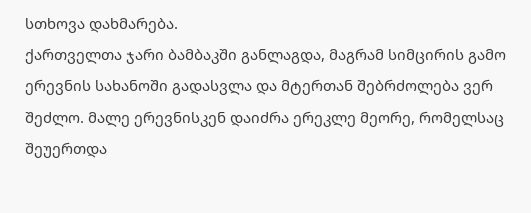სთხოვა დახმარება.
ქართველთა ჯარი ბამბაკში განლაგდა, მაგრამ სიმცირის გამო ერევნის სახანოში გადასვლა და მტერთან შებრძოლება ვერ შეძლო. მალე ერევნისკენ დაიძრა ერეკლე მეორე, რომელსაც შეუერთდა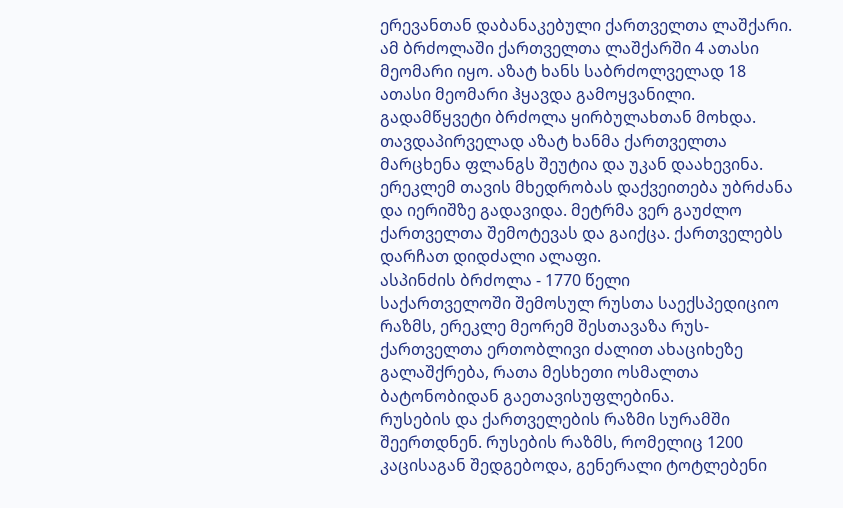ერევანთან დაბანაკებული ქართველთა ლაშქარი.
ამ ბრძოლაში ქართველთა ლაშქარში 4 ათასი მეომარი იყო. აზატ ხანს საბრძოლველად 18 ათასი მეომარი ჰყავდა გამოყვანილი.
გადამწყვეტი ბრძოლა ყირბულახთან მოხდა. თავდაპირველად აზატ ხანმა ქართველთა მარცხენა ფლანგს შეუტია და უკან დაახევინა. ერეკლემ თავის მხედრობას დაქვეითება უბრძანა და იერიშზე გადავიდა. მეტრმა ვერ გაუძლო ქართველთა შემოტევას და გაიქცა. ქართველებს დარჩათ დიდძალი ალაფი.
ასპინძის ბრძოლა - 1770 წელი
საქართველოში შემოსულ რუსთა საექსპედიციო რაზმს, ერეკლე მეორემ შესთავაზა რუს-ქართველთა ერთობლივი ძალით ახაციხეზე გალაშქრება, რათა მესხეთი ოსმალთა ბატონობიდან გაეთავისუფლებინა.
რუსების და ქართველების რაზმი სურამში შეერთდნენ. რუსების რაზმს, რომელიც 1200 კაცისაგან შედგებოდა, გენერალი ტოტლებენი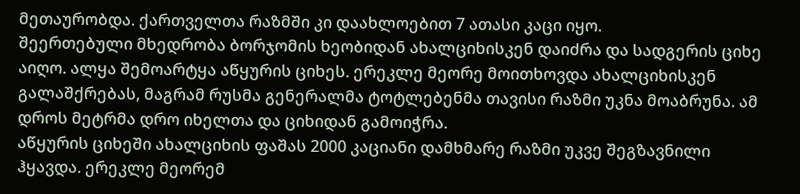მეთაურობდა. ქართველთა რაზმში კი დაახლოებით 7 ათასი კაცი იყო.
შეერთებული მხედრობა ბორჯომის ხეობიდან ახალციხისკენ დაიძრა და სადგერის ციხე აიღო. ალყა შემოარტყა აწყურის ციხეს. ერეკლე მეორე მოითხოვდა ახალციხისკენ გალაშქრებას, მაგრამ რუსმა გენერალმა ტოტლებენმა თავისი რაზმი უკნა მოაბრუნა. ამ დროს მეტრმა დრო იხელთა და ციხიდან გამოიჭრა.
აწყურის ციხეში ახალციხის ფაშას 2000 კაციანი დამხმარე რაზმი უკვე შეგზავნილი ჰყავდა. ერეკლე მეორემ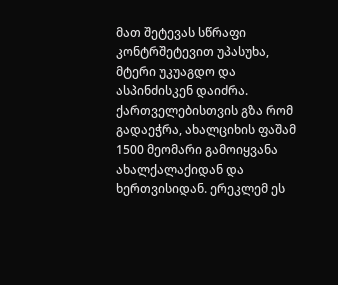მათ შეტევას სწრაფი კონტრშეტევით უპასუხა, მტერი უკუაგდო და ასპინძისკენ დაიძრა.
ქართველებისთვის გზა რომ გადაეჭრა, ახალციხის ფაშამ 1500 მეომარი გამოიყვანა ახალქალაქიდან და ხერთვისიდან. ერეკლემ ეს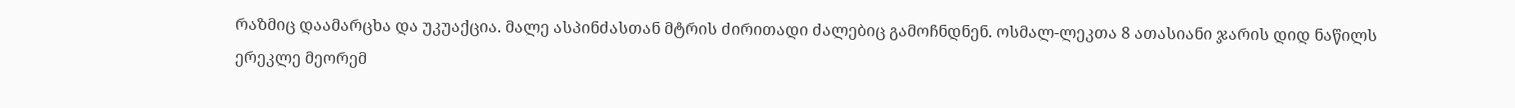რაზმიც დაამარცხა და უკუაქცია. მალე ასპინძასთან მტრის ძირითადი ძალებიც გამოჩნდნენ. ოსმალ-ლეკთა 8 ათასიანი ჯარის დიდ ნაწილს ერეკლე მეორემ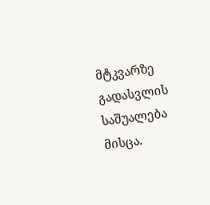მტკვარზე გადასვლის საშუალება მისცა.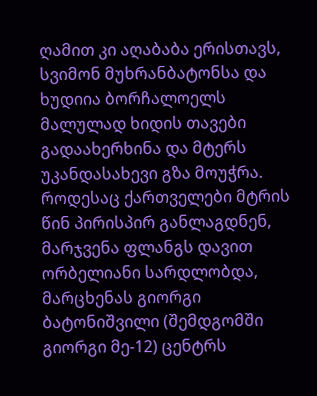ღამით კი აღაბაბა ერისთავს, სვიმონ მუხრანბატონსა და ხუდიია ბორჩალოელს მალულად ხიდის თავები გადაახერხინა და მტერს უკანდასახევი გზა მოუჭრა.
როდესაც ქართველები მტრის წინ პირისპირ განლაგდნენ, მარჯვენა ფლანგს დავით ორბელიანი სარდლობდა, მარცხენას გიორგი ბატონიშვილი (შემდგომში გიორგი მე-12) ცენტრს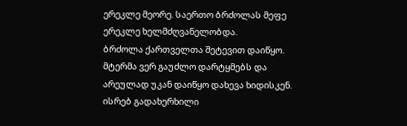ერეკლე მეორე. საერთო ბრძოლას მეფე ერეკლე ხელმძღვანელობდა.
ბრძოლა ქართველთა შეტევით დაიწყო. მტერმა ვერ გაუძლო დარტყმებს და არეულად უკან დაიწყო დახევა ხიდისკენ. ისრებ გადახერხილი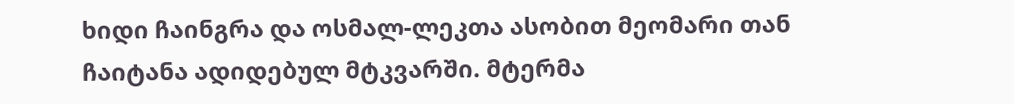ხიდი ჩაინგრა და ოსმალ-ლეკთა ასობით მეომარი თან ჩაიტანა ადიდებულ მტკვარში. მტერმა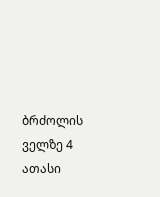ბრძოლის ველზე 4 ათასი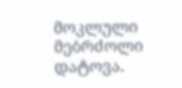მოკლული მებრძოლი დატოვა.